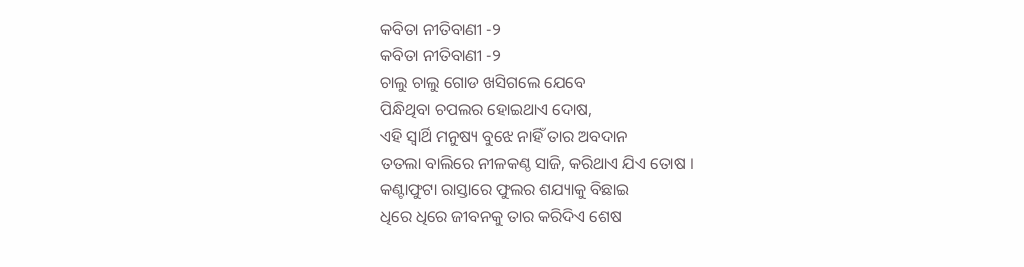କବିତା ନୀତିବାଣୀ -୨
କବିତା ନୀତିବାଣୀ -୨
ଚାଲୁ ଚାଲୁ ଗୋଡ ଖସିଗଲେ ଯେବେ
ପିନ୍ଧିଥିବା ଚପଲର ହୋଇଥାଏ ଦୋଷ,
ଏହି ସ୍ୱାର୍ଥି ମନୁଷ୍ୟ ବୁଝେ ନାହିଁ ତାର ଅବଦାନ
ତତଲା ବାଲିରେ ନୀଳକଣ୍ଠ ସାଜି, କରିଥାଏ ଯିଏ ତୋଷ ।
କଣ୍ଟାଫୁଟା ରାସ୍ତାରେ ଫୁଲର ଶଯ୍ୟାକୁ ବିଛାଇ
ଧିରେ ଧିରେ ଜୀବନକୁ ତାର କରିଦିଏ ଶେଷ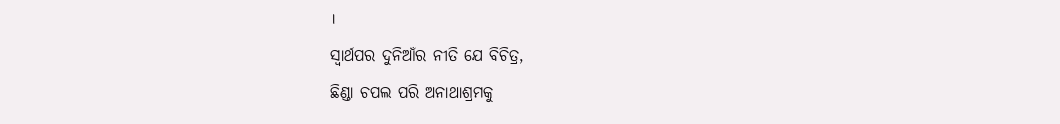।
ସ୍ୱାର୍ଥପର ଦୁନିଆଁର ନୀତି ଯେ ବିଚିତ୍ର,
ଛିଣ୍ଡା ଚପଲ ପରି ଅନାଥାଶ୍ରମକୁ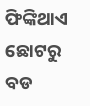ଫିଙ୍କିଥାଏ
ଛୋଟରୁ ବଡ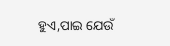ହୁଏ,ପାଇ ଯେଉଁ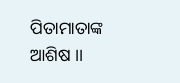ପିତାମାତାଙ୍କ ଆଶିଷ ।।